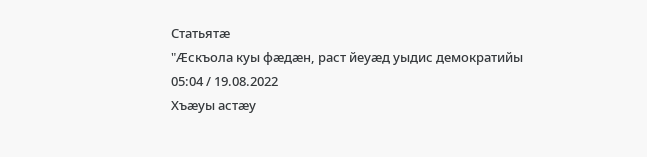Статьятæ
"Æскъола куы фæдæн, раст йеуæд уыдис демократийы
05:04 / 19.08.2022
Хъæуы астæу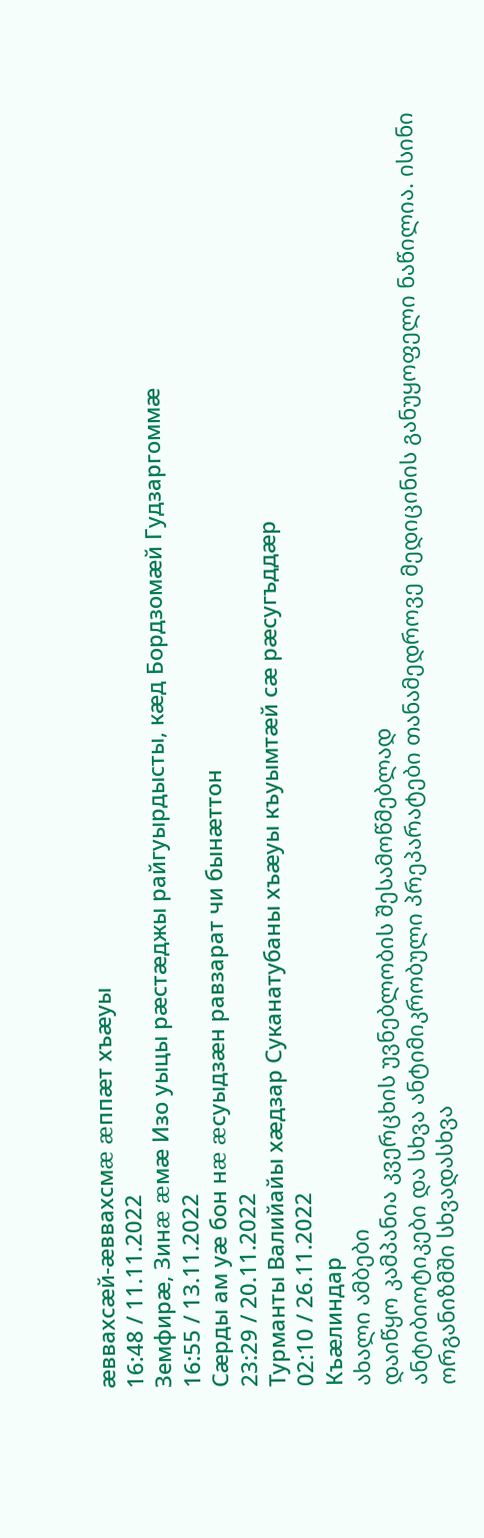æввахсæй-æввахсмæ æппæт хъæуы
16:48 / 11.11.2022
Земфирæ, Зинæ æмæ Изо уыцы рæстæджы райгуырдысты, кæд Бордзомæй Гудзаргоммæ
16:55 / 13.11.2022
Сæрды ам уæ бон нæ æсуыдзæн равзарат чи бынæттон
23:29 / 20.11.2022
Турманты Валийайы хæдзар Суканатубаны хъæуы къуымтæй сæ рæсугъддæр
02:10 / 26.11.2022
Къæлиндар
ახალი ამბები
დაიწყო კამპანია კვერცხის უვნებლობის შესამოწმებლად
ანტიბიოტიკები და სხვა ანტიმიკრობული პრეპარატები თანამედროვე მედიცინის განუყოფელი ნაწილია. ისინი ორგანიზმში სხვადასხვა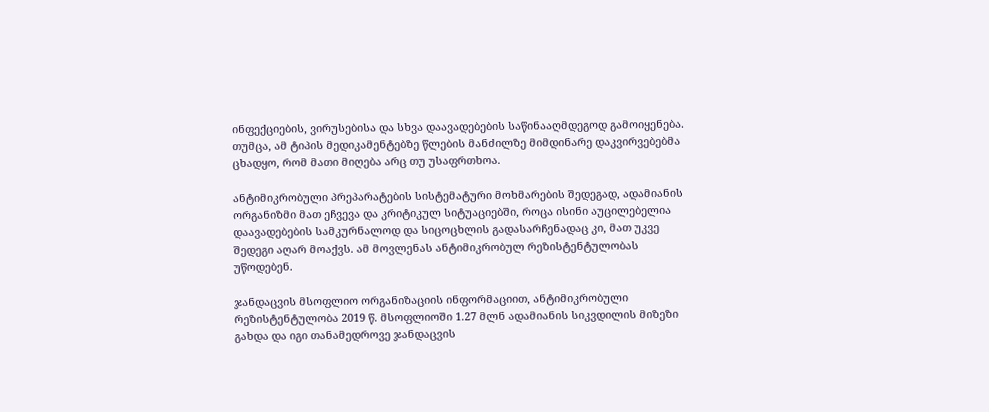ინფექციების, ვირუსებისა და სხვა დაავადებების საწინააღმდეგოდ გამოიყენება. თუმცა, ამ ტიპის მედიკამენტებზე წლების მანძილზე მიმდინარე დაკვირვებებმა ცხადყო, რომ მათი მიღება არც თუ უსაფრთხოა.

ანტიმიკრობული პრეპარატების სისტემატური მოხმარების შედეგად, ადამიანის ორგანიზმი მათ ეჩვევა და კრიტიკულ სიტუაციებში, როცა ისინი აუცილებელია დაავადებების სამკურნალოდ და სიცოცხლის გადასარჩენადაც კი, მათ უკვე შედეგი აღარ მოაქვს. ამ მოვლენას ანტიმიკრობულ რეზისტენტულობას უწოდებენ.

ჯანდაცვის მსოფლიო ორგანიზაციის ინფორმაციით, ანტიმიკრობული რეზისტენტულობა 2019 წ. მსოფლიოში 1.27 მლნ ადამიანის სიკვდილის მიზეზი გახდა და იგი თანამედროვე ჯანდაცვის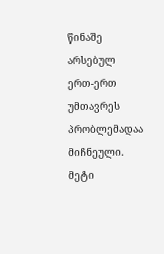წინაშე არსებულ ერთ-ერთ უმთავრეს პრობლემადაა მიჩნეული. მეტი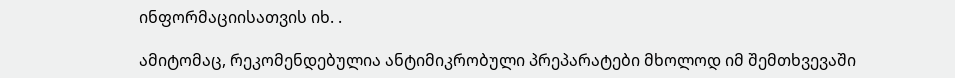ინფორმაციისათვის იხ. .

ამიტომაც, რეკომენდებულია ანტიმიკრობული პრეპარატები მხოლოდ იმ შემთხვევაში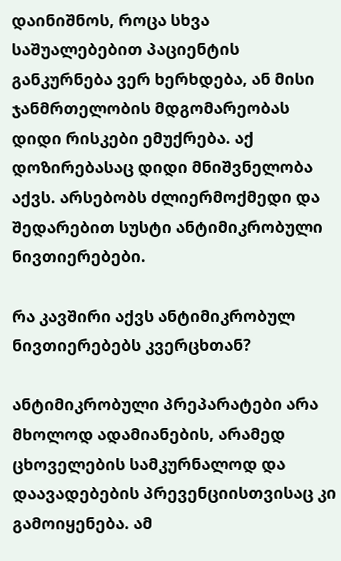დაინიშნოს, როცა სხვა საშუალებებით პაციენტის განკურნება ვერ ხერხდება, ან მისი ჯანმრთელობის მდგომარეობას დიდი რისკები ემუქრება. აქ დოზირებასაც დიდი მნიშვნელობა აქვს. არსებობს ძლიერმოქმედი და შედარებით სუსტი ანტიმიკრობული ნივთიერებები.

რა კავშირი აქვს ანტიმიკრობულ ნივთიერებებს კვერცხთან?

ანტიმიკრობული პრეპარატები არა მხოლოდ ადამიანების, არამედ ცხოველების სამკურნალოდ და დაავადებების პრევენციისთვისაც კი გამოიყენება. ამ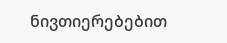ნივთიერებებით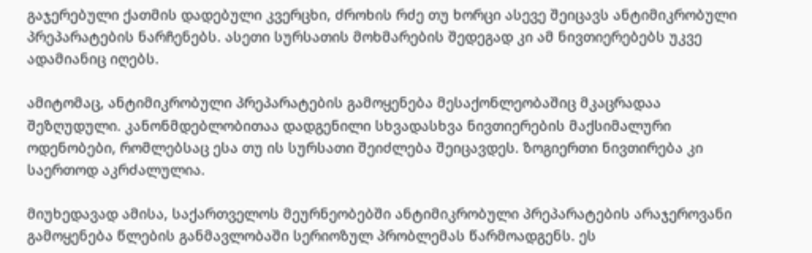გაჯერებული ქათმის დადებული კვერცხი, ძროხის რძე თუ ხორცი ასევე შეიცავს ანტიმიკრობული პრეპარატების ნარჩენებს. ასეთი სურსათის მოხმარების შედეგად კი ამ ნივთიერებებს უკვე ადამიანიც იღებს.

ამიტომაც, ანტიმიკრობული პრეპარატების გამოყენება მესაქონლეობაშიც მკაცრადაა შეზღუდული. კანონმდებლობითაა დადგენილი სხვადასხვა ნივთიერების მაქსიმალური ოდენობები, რომლებსაც ესა თუ ის სურსათი შეიძლება შეიცავდეს. ზოგიერთი ნივთირება კი საერთოდ აკრძალულია.

მიუხედავად ამისა, საქართველოს მეურნეობებში ანტიმიკრობული პრეპარატების არაჯეროვანი გამოყენება წლების განმავლობაში სერიოზულ პრობლემას წარმოადგენს. ეს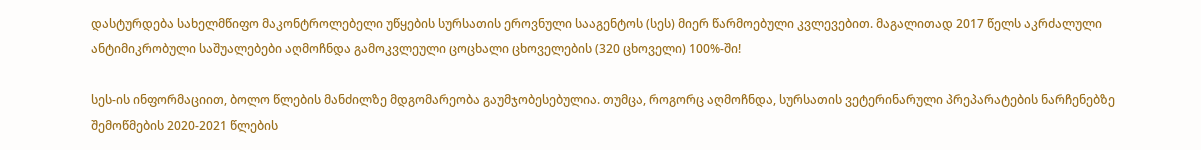დასტურდება სახელმწიფო მაკონტროლებელი უწყების სურსათის ეროვნული სააგენტოს (სეს) მიერ წარმოებული კვლევებით. მაგალითად 2017 წელს აკრძალული ანტიმიკრობული საშუალებები აღმოჩნდა გამოკვლეული ცოცხალი ცხოველების (320 ცხოველი) 100%-ში!

სეს-ის ინფორმაციით, ბოლო წლების მანძილზე მდგომარეობა გაუმჯობესებულია. თუმცა, როგორც აღმოჩნდა, სურსათის ვეტერინარული პრეპარატების ნარჩენებზე შემოწმების 2020-2021 წლების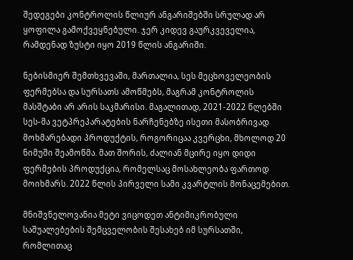შედეგები კონტროლის წლიურ ანგარიშებში სრულად არ ყოფილა გამოქვეყნებული. ჯერ კიდევ გაურკვეველია, რამდენად ზუსტი იყო 2019 წლის ანგარიში.

ნებისმიერ შემთხვევაში, მართალია, სეს მეცხოველეობის ფერმებსა და სურსათს ამოწმებს, მაგრამ კონტროლის მასშტაბი არ არის საკმარისი. მაგალითად, 2021-2022 წლებში სეს-მა ვეტპრეპარატების ნარჩენებზე ისეთი მასობრივად მოხმარებადი პროდუქტის, როგორიცაა კვერცხი, მხოლოდ 20 ნიმუში შეამოწმა. მათ შორის, ძალიან მცირე იყო დიდი ფერმების პროდუქცია, რომელსაც მოსახლეობა ფართოდ მოიხმარს. 2022 წლის პირველი სამი კვარტლის მონაცემებით.

მნიშვნელოვანია მეტი ვიცოდეთ ანტიმიკრობული საშუალებების შემცველობის შესახებ იმ სურსათში, რომლითაც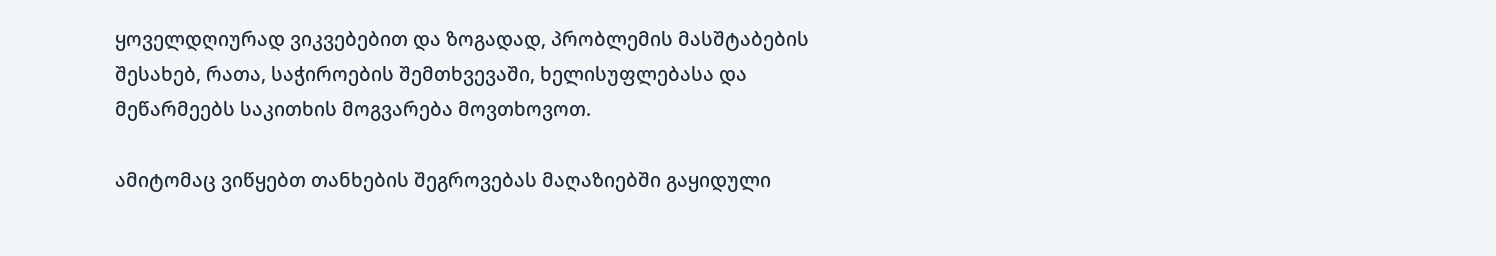ყოველდღიურად ვიკვებებით და ზოგადად, პრობლემის მასშტაბების შესახებ, რათა, საჭიროების შემთხვევაში, ხელისუფლებასა და მეწარმეებს საკითხის მოგვარება მოვთხოვოთ.

ამიტომაც ვიწყებთ თანხების შეგროვებას მაღაზიებში გაყიდული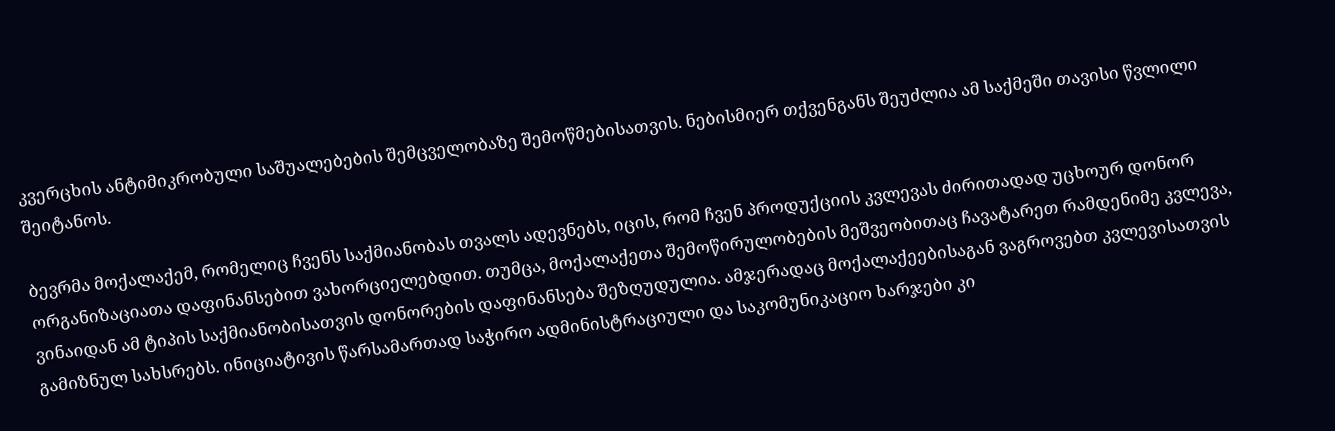კვერცხის ანტიმიკრობული საშუალებების შემცველობაზე შემოწმებისათვის. ნებისმიერ თქვენგანს შეუძლია ამ საქმეში თავისი წვლილი შეიტანოს.

ბევრმა მოქალაქემ, რომელიც ჩვენს საქმიანობას თვალს ადევნებს, იცის, რომ ჩვენ პროდუქციის კვლევას ძირითადად უცხოურ დონორ ორგანიზაციათა დაფინანსებით ვახორციელებდით. თუმცა, მოქალაქეთა შემოწირულობების მეშვეობითაც ჩავატარეთ რამდენიმე კვლევა, ვინაიდან ამ ტიპის საქმიანობისათვის დონორების დაფინანსება შეზღუდულია. ამჯერადაც მოქალაქეებისაგან ვაგროვებთ კვლევისათვის გამიზნულ სახსრებს. ინიციატივის წარსამართად საჭირო ადმინისტრაციული და საკომუნიკაციო ხარჯები კი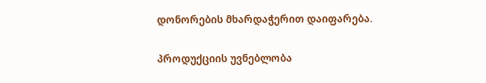დონორების მხარდაჭერით დაიფარება.

პროდუქციის უვნებლობა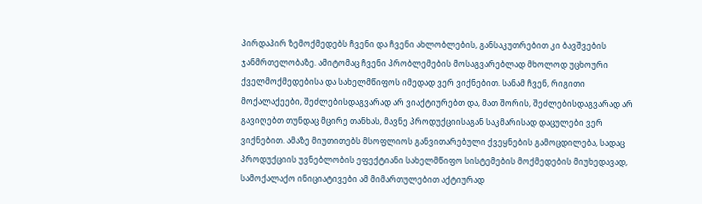პირდაპირ ზემოქმედებს ჩვენი და ჩვენი ახლობლების, განსაკუთრებით კი ბავშვების ჯანმრთელობაზე. ამიტომაც ჩვენი პრობლემების მოსაგვარებლად მხოლოდ უცხოური ქველმოქმედებისა და სახელმწიფოს იმედად ვერ ვიქნებით. სანამ ჩვენ, რიგითი მოქალაქეები, შეძლებისდაგვარად არ ვიაქტიურებთ და, მათ შორის, შეძლებისდაგვარად არ გავიღებთ თუნდაც მცირე თანხას, მავნე პროდუქციისაგან საკმარისად დაცულები ვერ ვიქნებით. ამაზე მიუთითებს მსოფლიოს განვითარებული ქვეყნების გამოცდილება, სადაც პროდუქციის უვნებლობის ეფექტიანი სახელმწიფო სისტემების მოქმედების მიუხედავად, სამოქალაქო ინიციატივები ამ მიმართულებით აქტიურად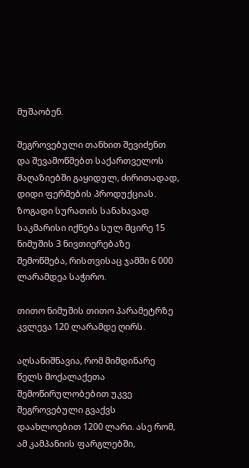მუშაობენ.

შეგროვებული თანხით შევიძენთ და შევამოწმებთ საქართველოს მაღაზიებში გაყიდულ, ძირითადად, დიდი ფერმების პროდუქციას. ზოგადი სურათის სანახავად საკმარისი იქნება სულ მცირე 15 ნიმუშის 3 ნივთიერებაზე შემოწმება, რისთვისაც ჯამში 6 000 ლარამდეა საჭირო.

თითო ნიმუშის თითო პარამეტრზე კვლევა 120 ლარამდე ღირს.

აღსანიშნავია, რომ მიმდინარე წელს მოქალაქეთა შემოწირულობებით უკვე შეგროვებული გვაქვს დაახლოებით 1200 ლარი. ასე რომ, ამ კამპანიის ფარგლებში,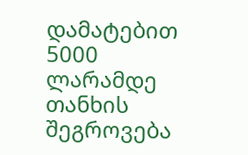დამატებით 5000 ლარამდე თანხის შეგროვება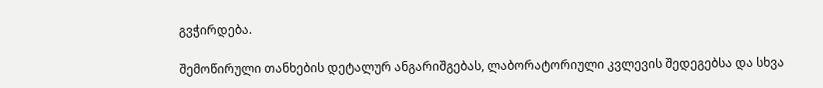გვჭირდება.

შემოწირული თანხების დეტალურ ანგარიშგებას, ლაბორატორიული კვლევის შედეგებსა და სხვა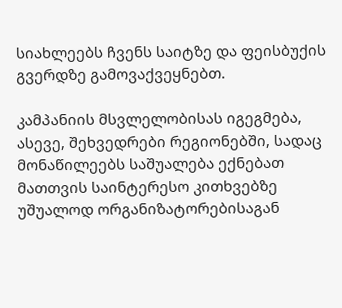სიახლეებს ჩვენს საიტზე და ფეისბუქის გვერდზე გამოვაქვეყნებთ.

კამპანიის მსვლელობისას იგეგმება, ასევე, შეხვედრები რეგიონებში, სადაც მონაწილეებს საშუალება ექნებათ მათთვის საინტერესო კითხვებზე უშუალოდ ორგანიზატორებისაგან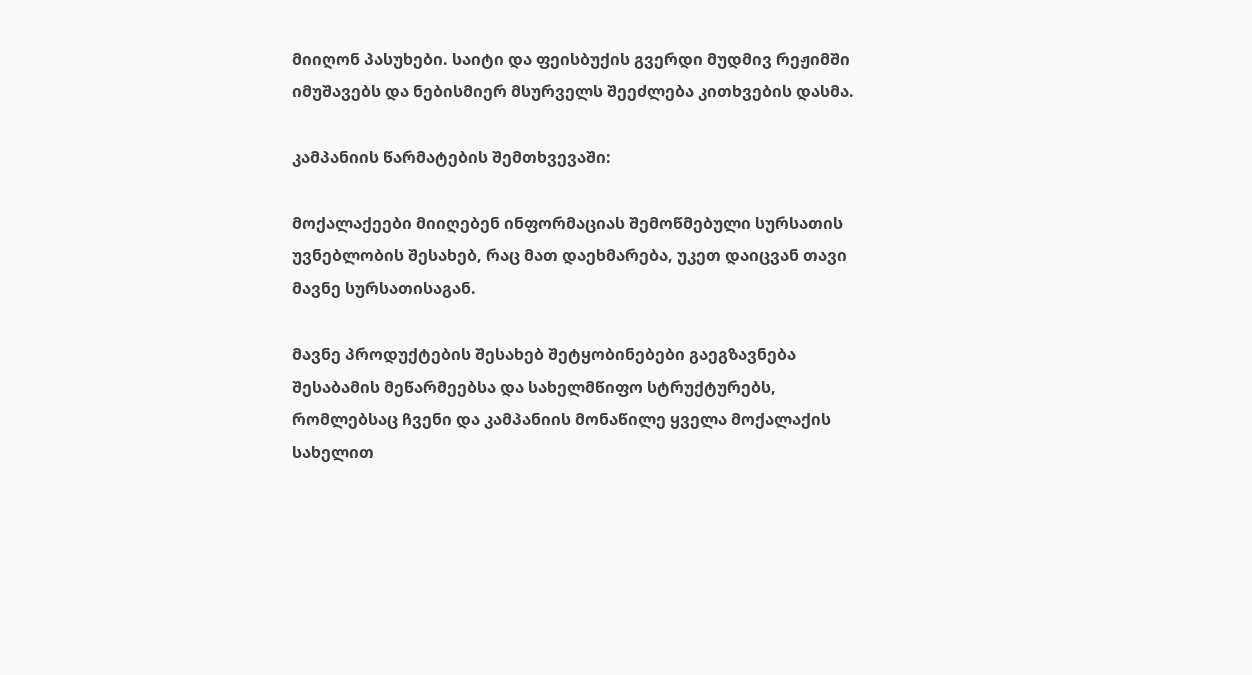მიიღონ პასუხები. საიტი და ფეისბუქის გვერდი მუდმივ რეჟიმში იმუშავებს და ნებისმიერ მსურველს შეეძლება კითხვების დასმა.

კამპანიის წარმატების შემთხვევაში:

მოქალაქეები მიიღებენ ინფორმაციას შემოწმებული სურსათის უვნებლობის შესახებ, რაც მათ დაეხმარება, უკეთ დაიცვან თავი მავნე სურსათისაგან.

მავნე პროდუქტების შესახებ შეტყობინებები გაეგზავნება შესაბამის მეწარმეებსა და სახელმწიფო სტრუქტურებს, რომლებსაც ჩვენი და კამპანიის მონაწილე ყველა მოქალაქის სახელით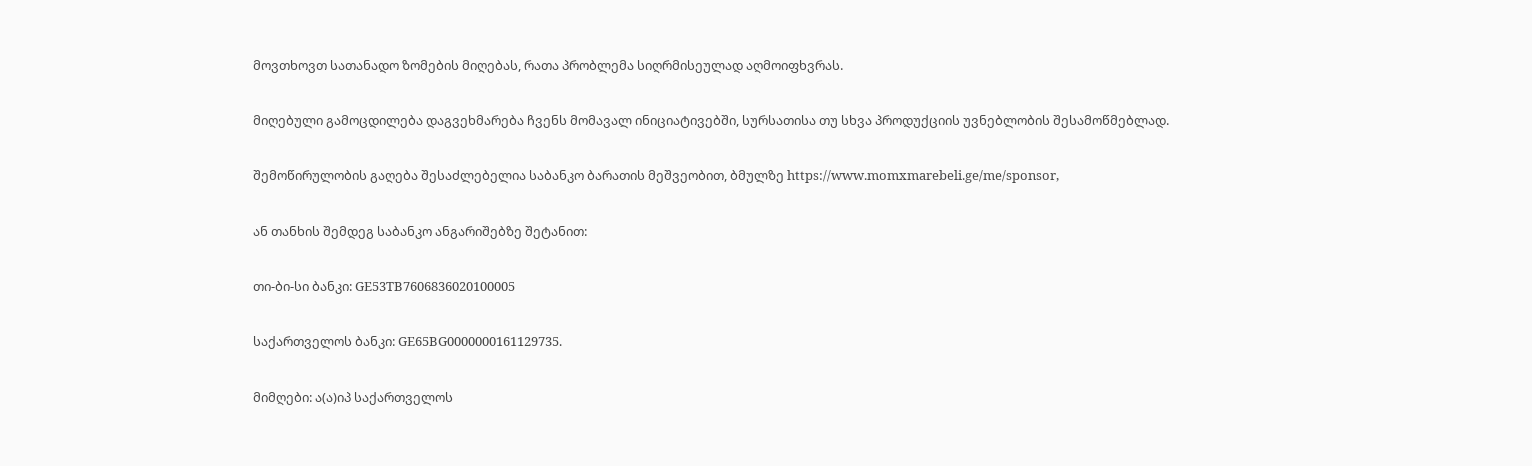მოვთხოვთ სათანადო ზომების მიღებას, რათა პრობლემა სიღრმისეულად აღმოიფხვრას.

მიღებული გამოცდილება დაგვეხმარება ჩვენს მომავალ ინიციატივებში, სურსათისა თუ სხვა პროდუქციის უვნებლობის შესამოწმებლად.

შემოწირულობის გაღება შესაძლებელია საბანკო ბარათის მეშვეობით, ბმულზე https://www.momxmarebeli.ge/me/sponsor,

ან თანხის შემდეგ საბანკო ანგარიშებზე შეტანით:

თი-ბი-სი ბანკი: GE53TB7606836020100005

საქართველოს ბანკი: GE65BG0000000161129735.

მიმღები: ა(ა)იპ საქართველოს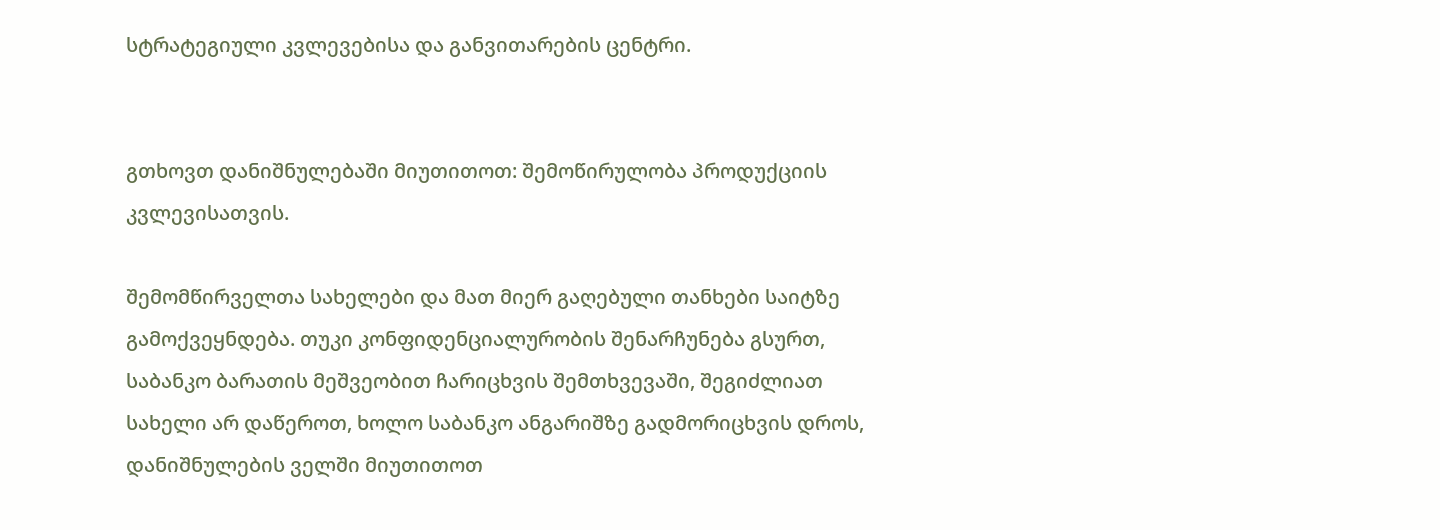სტრატეგიული კვლევებისა და განვითარების ცენტრი.


გთხოვთ დანიშნულებაში მიუთითოთ: შემოწირულობა პროდუქციის კვლევისათვის.

შემომწირველთა სახელები და მათ მიერ გაღებული თანხები საიტზე გამოქვეყნდება. თუკი კონფიდენციალურობის შენარჩუნება გსურთ, საბანკო ბარათის მეშვეობით ჩარიცხვის შემთხვევაში, შეგიძლიათ სახელი არ დაწეროთ, ხოლო საბანკო ანგარიშზე გადმორიცხვის დროს, დანიშნულების ველში მიუთითოთ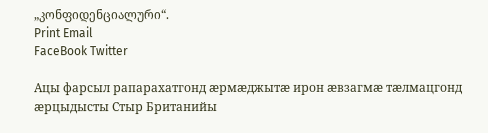„კონფიდენციალური“.
Print Email
FaceBook Twitter

Ацы фарсыл рапарахатгонд æрмæджытæ ирон æвзагмæ тæлмацгонд æрцыдысты Стыр Британийы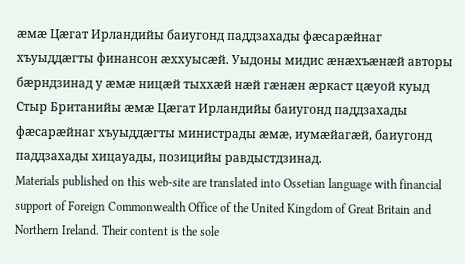æмæ Цæгат Ирландийы баиугонд паддзахады фæсарæйнаг хъуыддæгты финансон æххуысæй. Уыдоны мидис æнæхъæнæй авторы бæрндзинад у æмæ ницæй тыххæй нæй гæнæн æркаст цæуой куыд Стыр Британийы æмæ Цæгат Ирландийы баиугонд паддзахады фæсарæйнаг хъуыддæгты министрады æмæ, иумæйагæй, баиугонд паддзахады хицауады, позицийы равдыстдзинад.
Materials published on this web-site are translated into Ossetian language with financial support of Foreign Commonwealth Office of the United Kingdom of Great Britain and Northern Ireland. Their content is the sole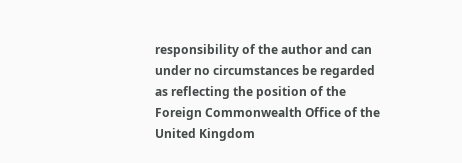responsibility of the author and can under no circumstances be regarded as reflecting the position of the Foreign Commonwealth Office of the United Kingdom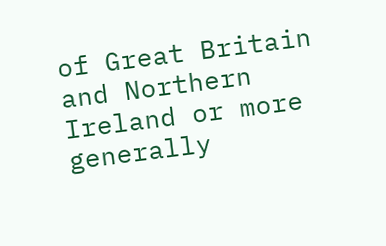of Great Britain and Northern Ireland or more generally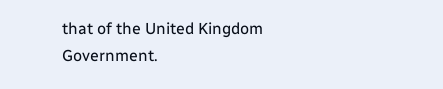that of the United Kingdom Government.